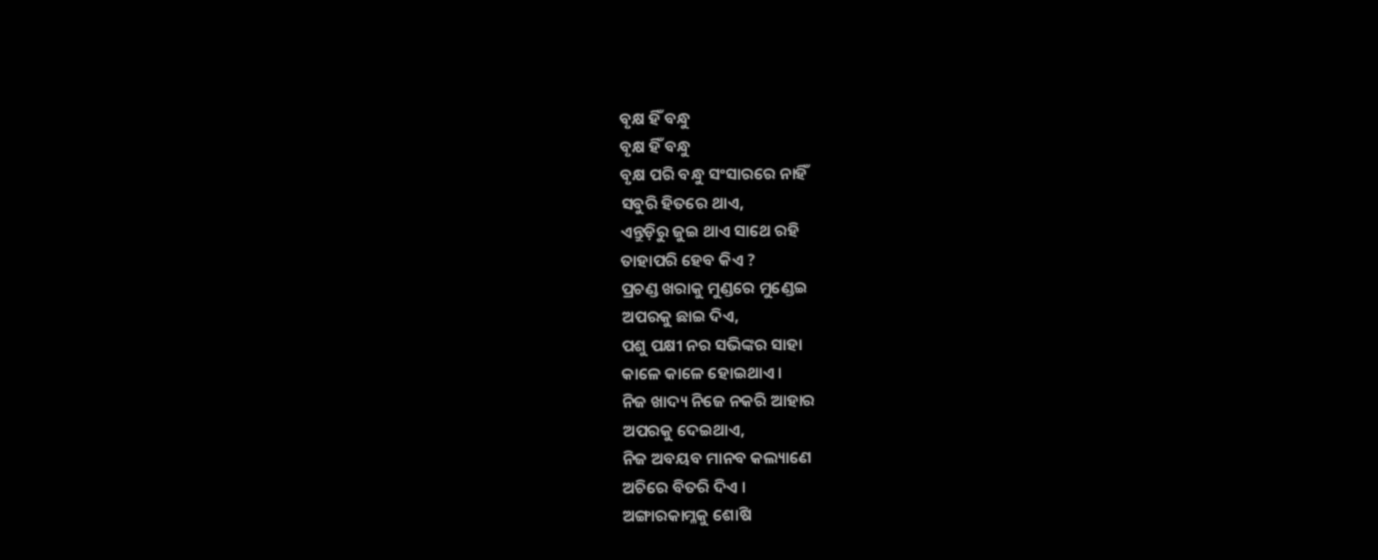ବୃକ୍ଷ ହିଁ ବନ୍ଧୁ
ବୃକ୍ଷ ହିଁ ବନ୍ଧୁ
ବୃକ୍ଷ ପରି ବନ୍ଧୁ ସଂସାରରେ ନାହିଁ
ସବୁରି ହିତରେ ଥାଏ,
ଏନ୍ତୁଡ଼ିରୁ ଜୁଇ ଥାଏ ସାଥେ ରହି
ତାହାପରି ହେବ କିଏ ?
ପ୍ରଚଣ୍ଡ ଖରାକୁ ମୁଣ୍ଡରେ ମୁଣ୍ଡେଇ
ଅପରକୁ ଛାଇ ଦିଏ,
ପଶୁ ପକ୍ଷୀ ନର ସଭିଙ୍କର ସାହା
କାଳେ କାଳେ ହୋଇଥାଏ।
ନିଜ ଖାଦ୍ୟ ନିଜେ ନକରି ଆହାର
ଅପରକୁ ଦେଇଥାଏ,
ନିଜ ଅବୟବ ମାନବ କଲ୍ୟାଣେ
ଅଚିରେ ବିତରି ଦିଏ ।
ଅଙ୍ଗାରକାମ୍ଳକୁ ଶୋଷି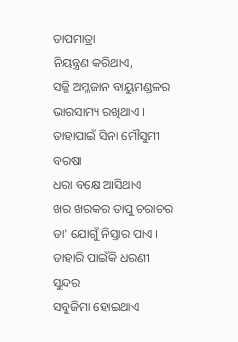ତାପମାତ୍ରା
ନିୟନ୍ତ୍ରଣ କରିଥାଏ,
ସଜ୍ଜି ଅମ୍ଳଜାନ ବାୟୁମଣ୍ଡଳର
ଭାରସାମ୍ୟ ରଖିଥାଏ ।
ତାହାପାଇଁ ସିନା ମୌସୁମୀ ବରଷା
ଧରା ବକ୍ଷେ ଆସିଥାଏ
ଖର ଖରକର ତାପୁ ଚରାଚର
ତା' ଯୋଗୁଁ ନିସ୍ତାର ପାଏ ।
ତାହାରି ପାଇଁକି ଧରଣୀ ସୁନ୍ଦର
ସବୁଜିମା ହୋଇଥାଏ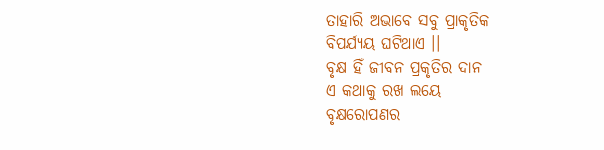ତାହାରି ଅଭାବେ ସବୁ ପ୍ରାକୃତିକ
ବିପର୍ଯ୍ୟୟ ଘଟିଥାଏ ।।
ବୃକ୍ଷ ହିଁ ଜୀବନ ପ୍ରକୃତିର ଦାନ
ଏ କଥାକୁ ରଖ ଲୟେ
ବୃକ୍ଷରୋପଣର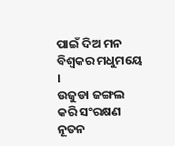ପାଇଁ ଦିଅ ମନ
ବିଶ୍ୱକର ମଧୁମୟେ ।
ଉଜୁଡା ଜଙ୍ଗଲ କରି ସଂରକ୍ଷଣ
ନୂତନ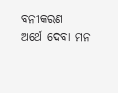ବନୀକରଣ
ଅର୍ଥେ ଦେବା ମନ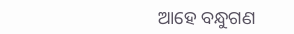ଆହେ ବନ୍ଧୁଗଣ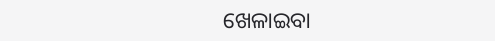ଖେଳାଇବା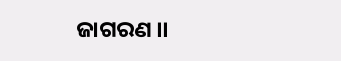ଜାଗରଣ ।।